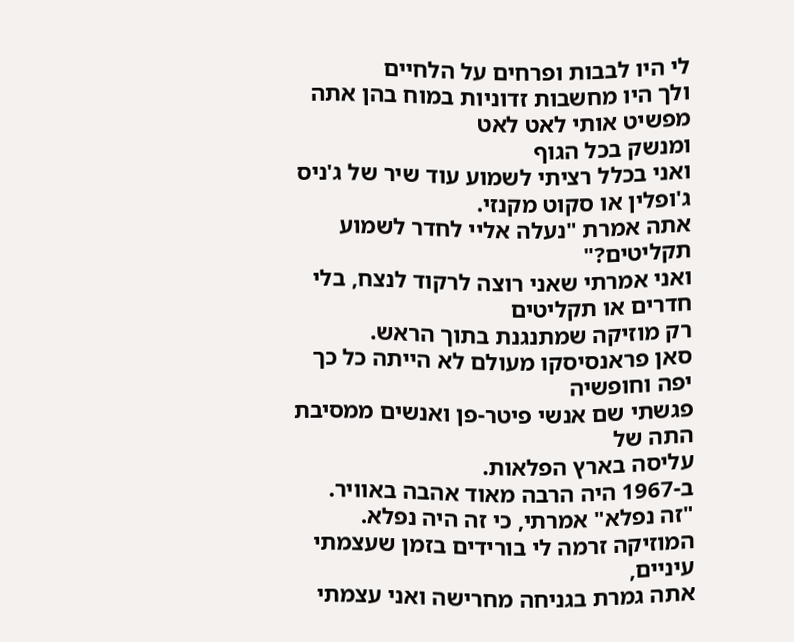לי היו לבבות ופרחים על הלחיים
ולך היו מחשבות זדוניות במוח בהן אתה מפשיט אותי לאט לאט
ומנשק בכל הגוף
ואני בכלל רציתי לשמוע עוד שיר של ג'ניס ג'ופלין או סקוט מקנזי.
אתה אמרת "נעלה אליי לחדר לשמוע תקליטים?"
ואני אמרתי שאני רוצה לרקוד לנצח, בלי חדרים או תקליטים
רק מוזיקה שמתנגנת בתוך הראש.
סאן פראנסיסקו מעולם לא הייתה כל כך יפה וחופשיה
פגשתי שם אנשי פיטר-פן ואנשים ממסיבת התה של
עליסה בארץ הפלאות.
ב-1967 היה הרבה מאוד אהבה באוויר.
"זה נפלא" אמרתי, כי זה היה נפלא.
המוזיקה זרמה לי בורידים בזמן שעצמתי עיניים,
אתה גמרת בגניחה מחרישה ואני עצמתי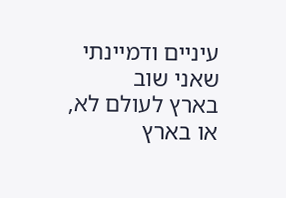עיניים ודמיינתי שאני שוב
בארץ לעולם לא, או בארץ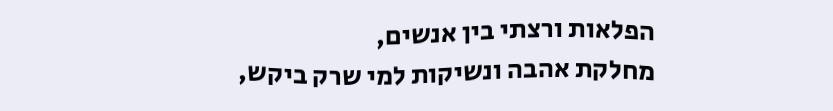הפלאות ורצתי בין אנשים,
מחלקת אהבה ונשיקות למי שרק ביקש,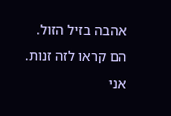אהבה בזיל הזול.
הם קראו לזה זנות.
אני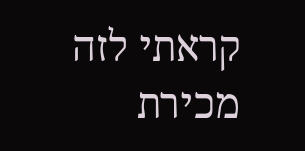קראתי לזה מכירת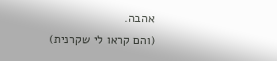אהבה.
(והם קראו לי שקרנית)